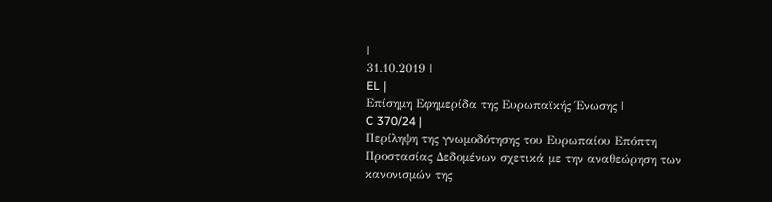|
31.10.2019 |
EL |
Επίσημη Εφημερίδα της Ευρωπαϊκής Ένωσης |
C 370/24 |
Περίληψη της γνωμοδότησης του Ευρωπαίου Επόπτη Προστασίας Δεδομένων σχετικά με την αναθεώρηση των κανονισμών της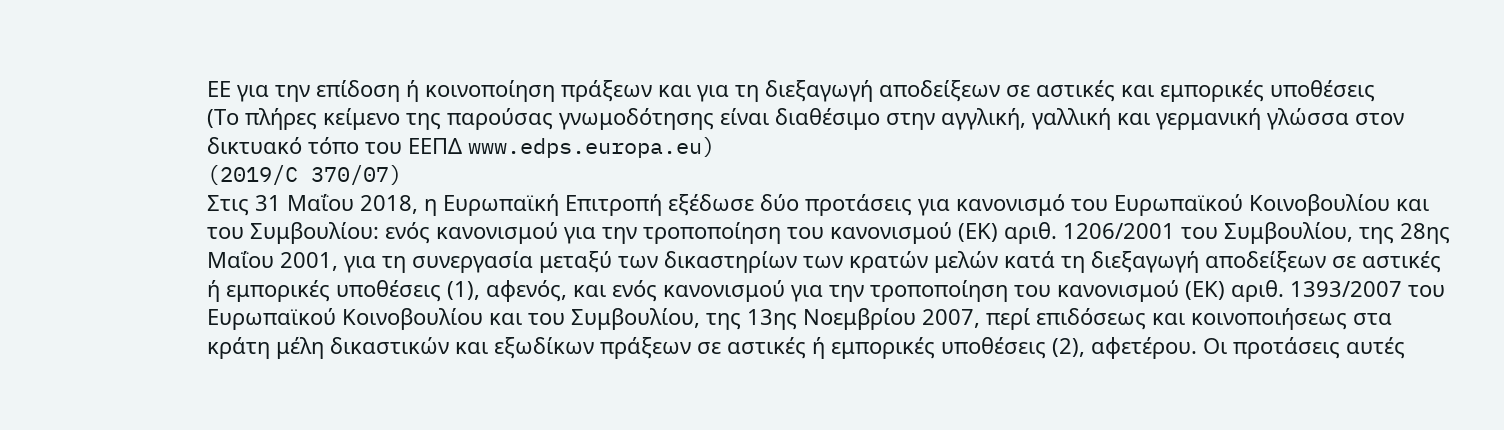ΕΕ για την επίδοση ή κοινοποίηση πράξεων και για τη διεξαγωγή αποδείξεων σε αστικές και εμπορικές υποθέσεις
(Το πλήρες κείμενο της παρούσας γνωμοδότησης είναι διαθέσιμο στην αγγλική, γαλλική και γερμανική γλώσσα στον δικτυακό τόπο του ΕΕΠΔ www.edps.europa.eu)
(2019/C 370/07)
Στις 31 Μαΐου 2018, η Ευρωπαϊκή Επιτροπή εξέδωσε δύο προτάσεις για κανονισμό του Ευρωπαϊκού Κοινοβουλίου και του Συμβουλίου: ενός κανονισμού για την τροποποίηση του κανονισμού (ΕΚ) αριθ. 1206/2001 του Συμβουλίου, της 28ης Μαΐου 2001, για τη συνεργασία μεταξύ των δικαστηρίων των κρατών μελών κατά τη διεξαγωγή αποδείξεων σε αστικές ή εμπορικές υποθέσεις (1), αφενός, και ενός κανονισμού για την τροποποίηση του κανονισμού (ΕΚ) αριθ. 1393/2007 του Ευρωπαϊκού Κοινοβουλίου και του Συμβουλίου, της 13ης Νοεμβρίου 2007, περί επιδόσεως και κοινοποιήσεως στα κράτη μέλη δικαστικών και εξωδίκων πράξεων σε αστικές ή εμπορικές υποθέσεις (2), αφετέρου. Οι προτάσεις αυτές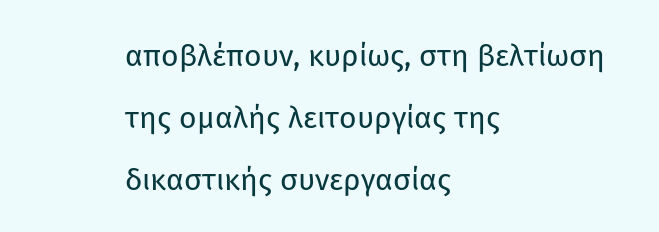αποβλέπουν, κυρίως, στη βελτίωση της ομαλής λειτουργίας της δικαστικής συνεργασίας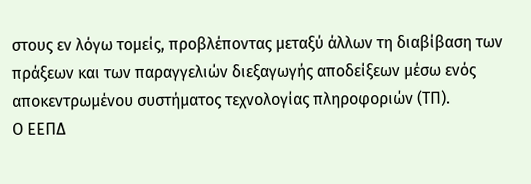στους εν λόγω τομείς, προβλέποντας μεταξύ άλλων τη διαβίβαση των πράξεων και των παραγγελιών διεξαγωγής αποδείξεων μέσω ενός αποκεντρωμένου συστήματος τεχνολογίας πληροφοριών (ΤΠ).
Ο ΕΕΠΔ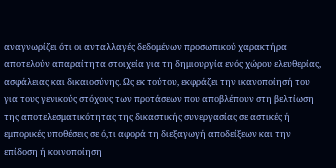αναγνωρίζει ότι οι ανταλλαγές δεδομένων προσωπικού χαρακτήρα αποτελούν απαραίτητα στοιχεία για τη δημιουργία ενός χώρου ελευθερίας, ασφάλειας και δικαιοσύνης. Ως εκ τούτου, εκφράζει την ικανοποίησή του για τους γενικούς στόχους των προτάσεων που αποβλέπουν στη βελτίωση της αποτελεσματικότητας της δικαστικής συνεργασίας σε αστικές ή εμπορικές υποθέσεις σε ό,τι αφορά τη διεξαγωγή αποδείξεων και την επίδοση ή κοινοποίηση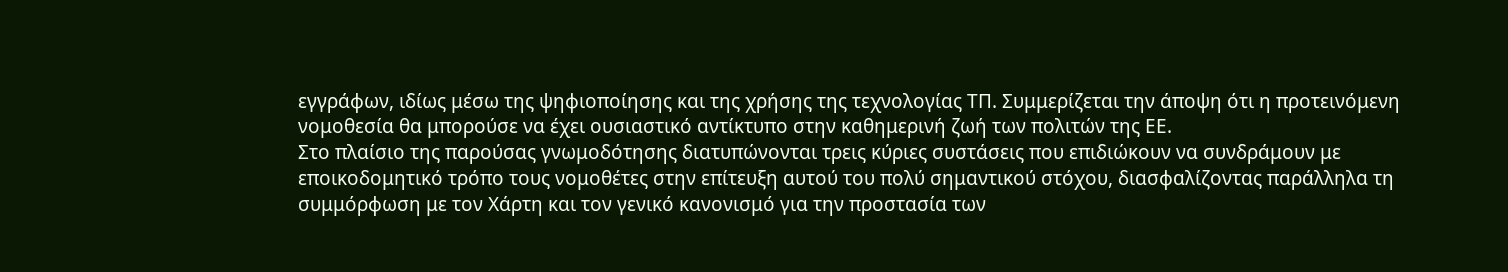εγγράφων, ιδίως μέσω της ψηφιοποίησης και της χρήσης της τεχνολογίας ΤΠ. Συμμερίζεται την άποψη ότι η προτεινόμενη νομοθεσία θα μπορούσε να έχει ουσιαστικό αντίκτυπο στην καθημερινή ζωή των πολιτών της ΕΕ.
Στο πλαίσιο της παρούσας γνωμοδότησης διατυπώνονται τρεις κύριες συστάσεις που επιδιώκουν να συνδράμουν με εποικοδομητικό τρόπο τους νομοθέτες στην επίτευξη αυτού του πολύ σημαντικού στόχου, διασφαλίζοντας παράλληλα τη συμμόρφωση με τον Χάρτη και τον γενικό κανονισμό για την προστασία των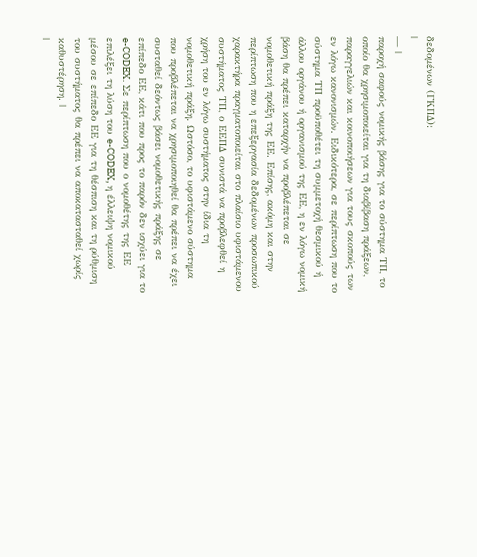δεδομένων (ΓΚΠΔ):
|
— |
παροχή σαφούς νομικής βάσης για το σύστημα ΤΠ, το οποίο θα χρησιμοποιείται για τη διαβίβαση πράξεων, παραγγελιών και κοινοποιήσεων για τους σκοπούς των εν λόγω κανονισμών. Ειδικότερα, σε περίπτωση που το σύστημα ΤΠ προϋποθέτει τη συμμετοχή θεσμικού ή άλλου οργάνου ή οργανισμού της ΕΕ, η εν λόγω νομική βάση θα πρέπει καταρχήν να προβλέπεται σε νομοθετική πράξη της ΕΕ. Επίσης, ακόμη και στην περίπτωση που η επεξεργασία δεδομένων προσωπικού χαρακτήρα πραγματοποιείται στο πλαίσιο υφιστάμενου συστήματος ΤΠ, ο ΕΕΠΔ συνιστά να προβλεφθεί η χρήση του εν λόγω συστήματος στην ίδια τη νομοθετική πράξη. Ωστόσο, το υφιστάμενο σύστημα που προβλέπεται να χρησιμοποιηθεί θα πρέπει να έχει συσταθεί δεόντως βάσει νομοθετικής πράξης σε επίπεδο ΕΕ, κάτι που προς το παρόν δεν ισχύει για το e-CODEX. Σε περίπτωση που ο νομοθέτης της ΕΕ επιλέξει τη λύση του e-CODEX, η έλλειψη νομικού μέσου σε επίπεδο ΕΕ για τη θέσπιση και τη ρύθμιση του συστήματος θα πρέπει να αποκατασταθεί χωρίς καθυστέρηση. |
|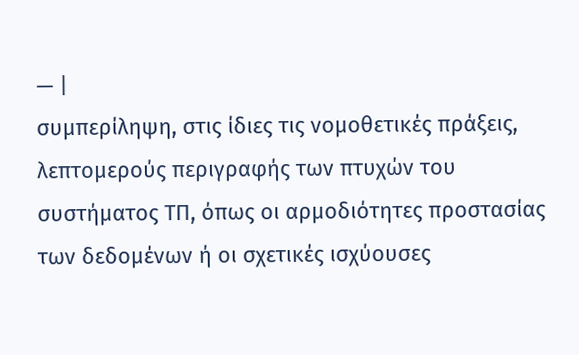— |
συμπερίληψη, στις ίδιες τις νομοθετικές πράξεις, λεπτομερούς περιγραφής των πτυχών του συστήματος ΤΠ, όπως οι αρμοδιότητες προστασίας των δεδομένων ή οι σχετικές ισχύουσες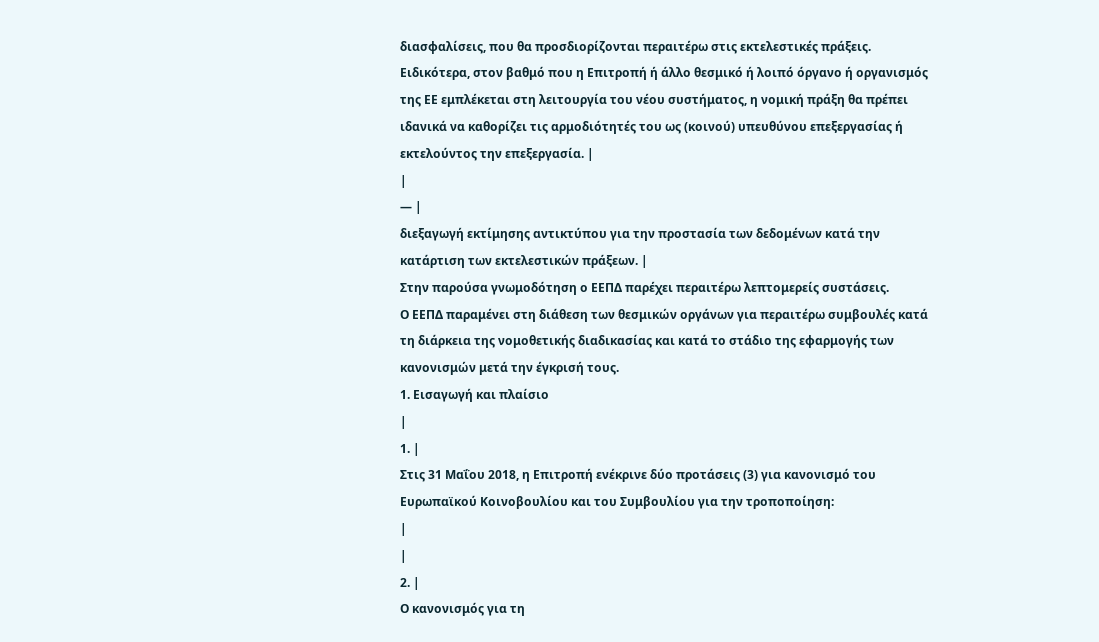διασφαλίσεις, που θα προσδιορίζονται περαιτέρω στις εκτελεστικές πράξεις. Ειδικότερα, στον βαθμό που η Επιτροπή ή άλλο θεσμικό ή λοιπό όργανο ή οργανισμός της ΕΕ εμπλέκεται στη λειτουργία του νέου συστήματος, η νομική πράξη θα πρέπει ιδανικά να καθορίζει τις αρμοδιότητές του ως (κοινού) υπευθύνου επεξεργασίας ή εκτελούντος την επεξεργασία. |
|
— |
διεξαγωγή εκτίμησης αντικτύπου για την προστασία των δεδομένων κατά την κατάρτιση των εκτελεστικών πράξεων. |
Στην παρούσα γνωμοδότηση ο ΕΕΠΔ παρέχει περαιτέρω λεπτομερείς συστάσεις.
Ο ΕΕΠΔ παραμένει στη διάθεση των θεσμικών οργάνων για περαιτέρω συμβουλές κατά τη διάρκεια της νομοθετικής διαδικασίας και κατά το στάδιο της εφαρμογής των κανονισμών μετά την έγκρισή τους.
1. Εισαγωγή και πλαίσιο
|
1. |
Στις 31 Μαΐου 2018, η Επιτροπή ενέκρινε δύο προτάσεις (3) για κανονισμό του Ευρωπαϊκού Κοινοβουλίου και του Συμβουλίου για την τροποποίηση:
|
|
2. |
Ο κανονισμός για τη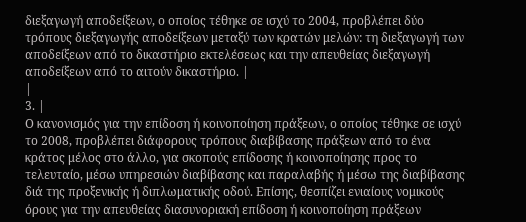διεξαγωγή αποδείξεων, ο οποίος τέθηκε σε ισχύ το 2004, προβλέπει δύο τρόπους διεξαγωγής αποδείξεων μεταξύ των κρατών μελών: τη διεξαγωγή των αποδείξεων από το δικαστήριο εκτελέσεως και την απευθείας διεξαγωγή αποδείξεων από το αιτούν δικαστήριο. |
|
3. |
Ο κανονισμός για την επίδοση ή κοινοποίηση πράξεων, ο οποίος τέθηκε σε ισχύ το 2008, προβλέπει διάφορους τρόπους διαβίβασης πράξεων από το ένα κράτος μέλος στο άλλο, για σκοπούς επίδοσης ή κοινοποίησης προς το τελευταίο, μέσω υπηρεσιών διαβίβασης και παραλαβής ή μέσω της διαβίβασης διά της προξενικής ή διπλωματικής οδού. Επίσης, θεσπίζει ενιαίους νομικούς όρους για την απευθείας διασυνοριακή επίδοση ή κοινοποίηση πράξεων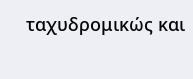ταχυδρομικώς και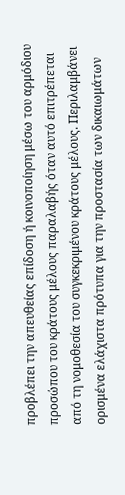προβλέπει την απευθείας επίδοση ή κοινοποίηση μέσω του αρμόδιου προσώπου του κράτους μέλους παραλαβής όταν αυτό επιτρέπεται από τη νομοθεσία του συγκεκριμένου κράτους μέλους. Περιλαμβάνει ορισμένα ελάχιστα πρότυπα για την προστασία των δικαιωμάτων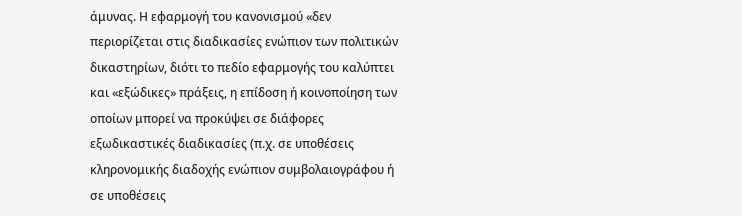άμυνας. Η εφαρμογή του κανονισμού «δεν περιορίζεται στις διαδικασίες ενώπιον των πολιτικών δικαστηρίων, διότι το πεδίο εφαρμογής του καλύπτει και «εξώδικες» πράξεις, η επίδοση ή κοινοποίηση των οποίων μπορεί να προκύψει σε διάφορες εξωδικαστικές διαδικασίες (π.χ. σε υποθέσεις κληρονομικής διαδοχής ενώπιον συμβολαιογράφου ή σε υποθέσεις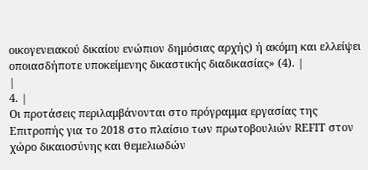οικογενειακού δικαίου ενώπιον δημόσιας αρχής) ή ακόμη και ελλείψει οποιασδήποτε υποκείμενης δικαστικής διαδικασίας» (4). |
|
4. |
Οι προτάσεις περιλαμβάνονται στο πρόγραμμα εργασίας της Επιτροπής για το 2018 στο πλαίσιο των πρωτοβουλιών REFIT στον χώρο δικαιοσύνης και θεμελιωδών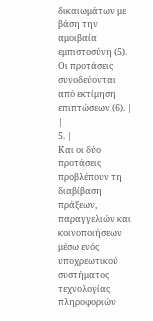δικαιωμάτων με βάση την αμοιβαία εμπιστοσύνη (5). Οι προτάσεις συνοδεύονται από εκτίμηση επιπτώσεων (6). |
|
5. |
Και οι δύο προτάσεις προβλέπουν τη διαβίβαση πράξεων, παραγγελιών και κοινοποιήσεων μέσω ενός υποχρεωτικού συστήματος τεχνολογίας πληροφοριών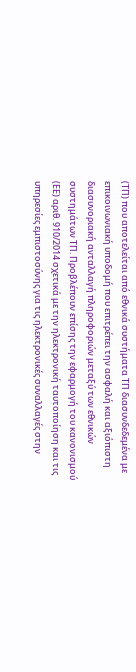(ΤΠ) που αποτελείται από εθνικά συστήματα ΤΠ διασυνδεδεμένα με επικοινωνιακή υποδομή που επιτρέπει την ασφαλή και αξιόπιστη διασυνοριακή ανταλλαγή πληροφοριών μεταξύ των εθνικών συστημάτων ΤΠ. Προβλέπουν επίσης την εφαρμογή του κανονισμού (ΕΕ) αριθ. 910/2014 σχετικά με την ηλεκτρονική ταυτοποίηση και τις υπηρεσίες εμπιστοσύνης για τις ηλεκτρονικές συναλλαγές στην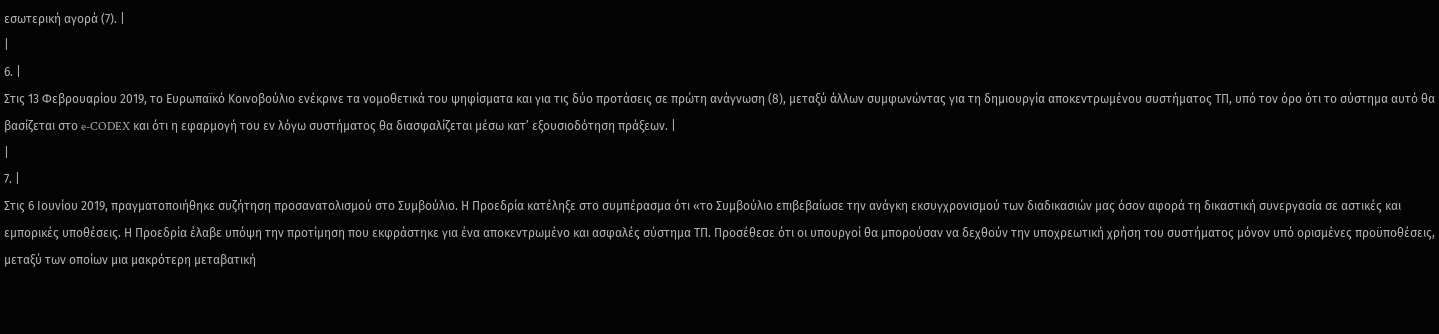εσωτερική αγορά (7). |
|
6. |
Στις 13 Φεβρουαρίου 2019, το Ευρωπαϊκό Κοινοβούλιο ενέκρινε τα νομοθετικά του ψηφίσματα και για τις δύο προτάσεις σε πρώτη ανάγνωση (8), μεταξύ άλλων συμφωνώντας για τη δημιουργία αποκεντρωμένου συστήματος ΤΠ, υπό τον όρο ότι το σύστημα αυτό θα βασίζεται στο e-CODEX και ότι η εφαρμογή του εν λόγω συστήματος θα διασφαλίζεται μέσω κατ’ εξουσιοδότηση πράξεων. |
|
7. |
Στις 6 Ιουνίου 2019, πραγματοποιήθηκε συζήτηση προσανατολισμού στο Συμβούλιο. Η Προεδρία κατέληξε στο συμπέρασμα ότι «το Συμβούλιο επιβεβαίωσε την ανάγκη εκσυγχρονισμού των διαδικασιών μας όσον αφορά τη δικαστική συνεργασία σε αστικές και εμπορικές υποθέσεις. Η Προεδρία έλαβε υπόψη την προτίμηση που εκφράστηκε για ένα αποκεντρωμένο και ασφαλές σύστημα ΤΠ. Προσέθεσε ότι οι υπουργοί θα μπορούσαν να δεχθούν την υποχρεωτική χρήση του συστήματος μόνον υπό ορισμένες προϋποθέσεις, μεταξύ των οποίων μια μακρότερη μεταβατική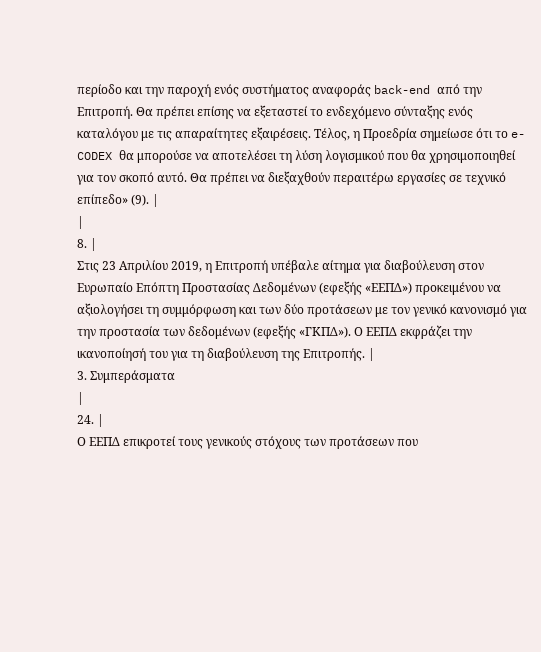περίοδο και την παροχή ενός συστήματος αναφοράς back-end από την Επιτροπή. Θα πρέπει επίσης να εξεταστεί το ενδεχόμενο σύνταξης ενός καταλόγου με τις απαραίτητες εξαιρέσεις. Τέλος, η Προεδρία σημείωσε ότι το e-CODEX θα μπορούσε να αποτελέσει τη λύση λογισμικού που θα χρησιμοποιηθεί για τον σκοπό αυτό. Θα πρέπει να διεξαχθούν περαιτέρω εργασίες σε τεχνικό επίπεδο» (9). |
|
8. |
Στις 23 Απριλίου 2019, η Επιτροπή υπέβαλε αίτημα για διαβούλευση στον Ευρωπαίο Επόπτη Προστασίας Δεδομένων (εφεξής «ΕΕΠΔ») προκειμένου να αξιολογήσει τη συμμόρφωση και των δύο προτάσεων με τον γενικό κανονισμό για την προστασία των δεδομένων (εφεξής «ΓΚΠΔ»). Ο ΕΕΠΔ εκφράζει την ικανοποίησή του για τη διαβούλευση της Επιτροπής. |
3. Συμπεράσματα
|
24. |
Ο ΕΕΠΔ επικροτεί τους γενικούς στόχους των προτάσεων που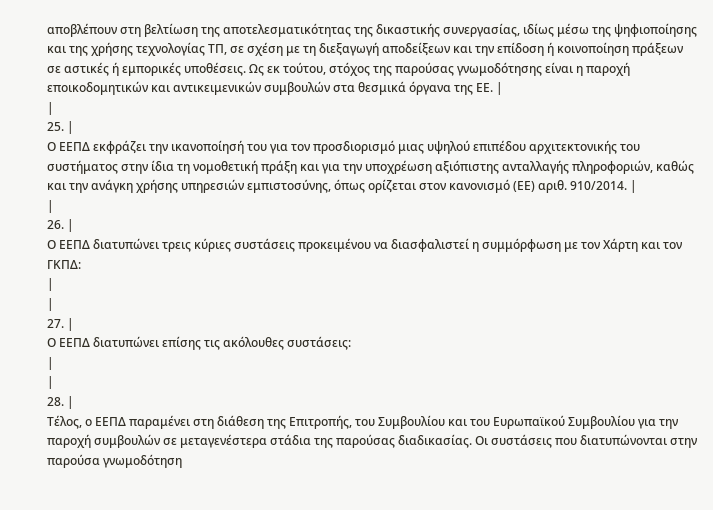αποβλέπουν στη βελτίωση της αποτελεσματικότητας της δικαστικής συνεργασίας, ιδίως μέσω της ψηφιοποίησης και της χρήσης τεχνολογίας ΤΠ, σε σχέση με τη διεξαγωγή αποδείξεων και την επίδοση ή κοινοποίηση πράξεων σε αστικές ή εμπορικές υποθέσεις. Ως εκ τούτου, στόχος της παρούσας γνωμοδότησης είναι η παροχή εποικοδομητικών και αντικειμενικών συμβουλών στα θεσμικά όργανα της ΕΕ. |
|
25. |
Ο ΕΕΠΔ εκφράζει την ικανοποίησή του για τον προσδιορισμό μιας υψηλού επιπέδου αρχιτεκτονικής του συστήματος στην ίδια τη νομοθετική πράξη και για την υποχρέωση αξιόπιστης ανταλλαγής πληροφοριών, καθώς και την ανάγκη χρήσης υπηρεσιών εμπιστοσύνης, όπως ορίζεται στον κανονισμό (ΕΕ) αριθ. 910/2014. |
|
26. |
Ο ΕΕΠΔ διατυπώνει τρεις κύριες συστάσεις προκειμένου να διασφαλιστεί η συμμόρφωση με τον Χάρτη και τον ΓΚΠΔ:
|
|
27. |
Ο ΕΕΠΔ διατυπώνει επίσης τις ακόλουθες συστάσεις:
|
|
28. |
Τέλος, ο ΕΕΠΔ παραμένει στη διάθεση της Επιτροπής, του Συμβουλίου και του Ευρωπαϊκού Συμβουλίου για την παροχή συμβουλών σε μεταγενέστερα στάδια της παρούσας διαδικασίας. Οι συστάσεις που διατυπώνονται στην παρούσα γνωμοδότηση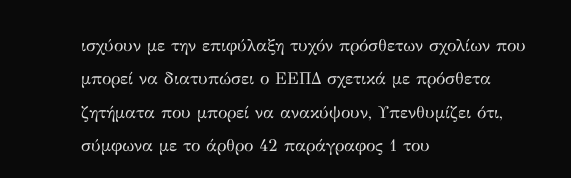ισχύουν με την επιφύλαξη τυχόν πρόσθετων σχολίων που μπορεί να διατυπώσει ο ΕΕΠΔ σχετικά με πρόσθετα ζητήματα που μπορεί να ανακύψουν, Υπενθυμίζει ότι, σύμφωνα με το άρθρο 42 παράγραφος 1 του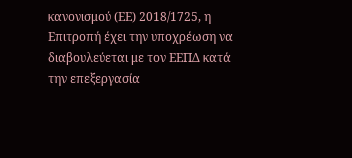κανονισμού (ΕΕ) 2018/1725, η Επιτροπή έχει την υποχρέωση να διαβουλεύεται με τον ΕΕΠΔ κατά την επεξεργασία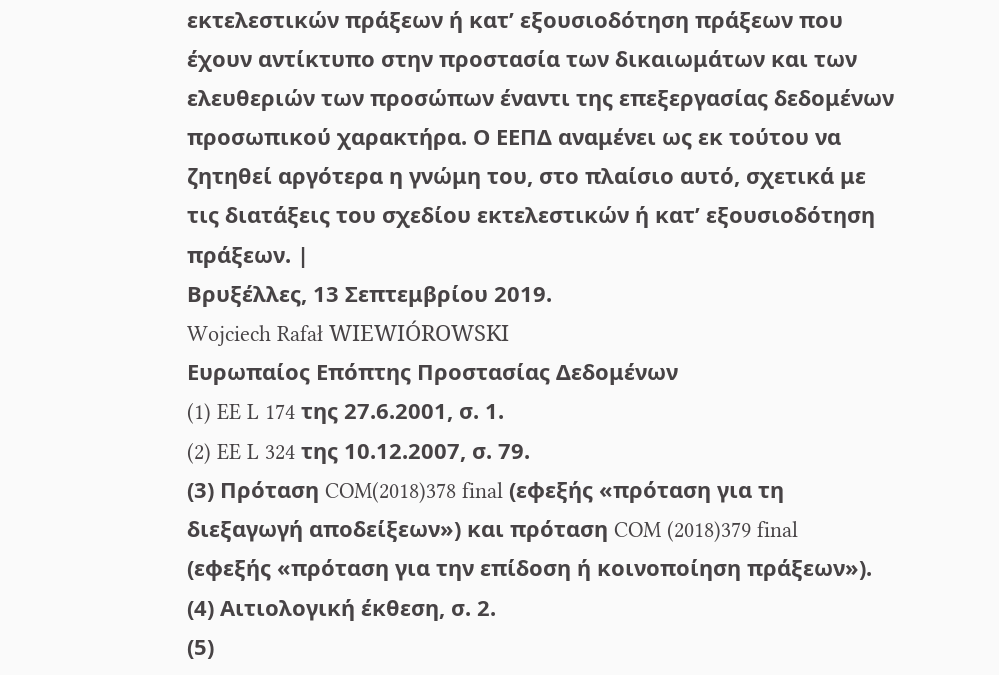εκτελεστικών πράξεων ή κατ’ εξουσιοδότηση πράξεων που έχουν αντίκτυπο στην προστασία των δικαιωμάτων και των ελευθεριών των προσώπων έναντι της επεξεργασίας δεδομένων προσωπικού χαρακτήρα. Ο ΕΕΠΔ αναμένει ως εκ τούτου να ζητηθεί αργότερα η γνώμη του, στο πλαίσιο αυτό, σχετικά με τις διατάξεις του σχεδίου εκτελεστικών ή κατ’ εξουσιοδότηση πράξεων. |
Βρυξέλλες, 13 Σεπτεμβρίου 2019.
Wojciech Rafał WIEWIÓROWSKI
Ευρωπαίος Επόπτης Προστασίας Δεδομένων
(1) EE L 174 της 27.6.2001, σ. 1.
(2) EE L 324 της 10.12.2007, σ. 79.
(3) Πρόταση COM(2018)378 final (εφεξής «πρόταση για τη διεξαγωγή αποδείξεων») και πρόταση COM (2018)379 final (εφεξής «πρόταση για την επίδοση ή κοινοποίηση πράξεων»).
(4) Αιτιολογική έκθεση, σ. 2.
(5)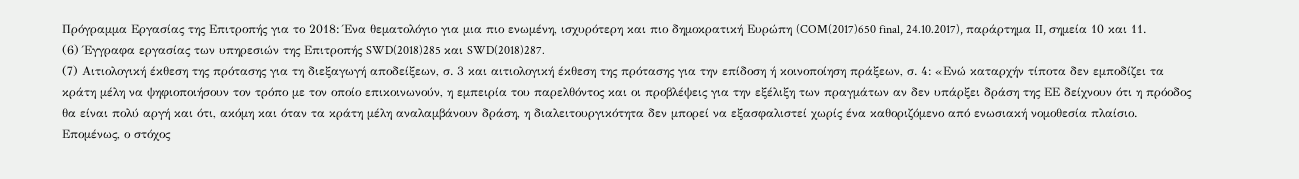Πρόγραμμα Εργασίας της Επιτροπής για το 2018: Ένα θεματολόγιο για μια πιο ενωμένη, ισχυρότερη και πιο δημοκρατική Ευρώπη (COM(2017)650 final, 24.10.2017), παράρτημα II, σημεία 10 και 11.
(6) Έγγραφα εργασίας των υπηρεσιών της Επιτροπής SWD(2018)285 και SWD(2018)287.
(7) Αιτιολογική έκθεση της πρότασης για τη διεξαγωγή αποδείξεων, σ. 3 και αιτιολογική έκθεση της πρότασης για την επίδοση ή κοινοποίηση πράξεων, σ. 4: «Ενώ καταρχήν τίποτα δεν εμποδίζει τα κράτη μέλη να ψηφιοποιήσουν τον τρόπο με τον οποίο επικοινωνούν, η εμπειρία του παρελθόντος και οι προβλέψεις για την εξέλιξη των πραγμάτων αν δεν υπάρξει δράση της ΕΕ δείχνουν ότι η πρόοδος θα είναι πολύ αργή και ότι, ακόμη και όταν τα κράτη μέλη αναλαμβάνουν δράση, η διαλειτουργικότητα δεν μπορεί να εξασφαλιστεί χωρίς ένα καθοριζόμενο από ενωσιακή νομοθεσία πλαίσιο. Επομένως, ο στόχος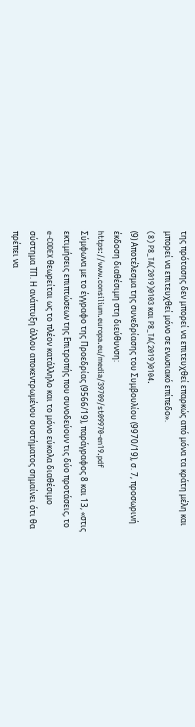της πρότασης δεν μπορεί να επιτευχθεί επαρκώς από μόνα τα κράτη μέλη και μπορεί να επιτευχθεί μόνο σε ενωσιακό επίπεδο».
(8) P8_TA(2019)0103 και P8_TA(2019)0104.
(9) Αποτέλεσμα της συνεδρίασης του Συμβουλίου (9970/19), σ. 7, προσωρινή έκδοση διαθέσιμη στη διεύθυνση: https://www.consilium.europa.eu/media/39709/st09970-en19.pdf
Σύμφωνα με το έγγραφο της Προεδρίας (9566/19), παράγραφος 8 και 13, «στις εκτιμήσεις επιπτώσεων της Επιτροπής που συνοδεύουν τις δύο προτάσεις, το e-CODEX θεωρείται ως το πλέον κατάλληλο και το μόνο εύκολα διαθέσιμο σύστημα ΤΠ. Η ανάπτυξη άλλου αποκεντρωμένου συστήματος σημαίνει ότι θα πρέπει να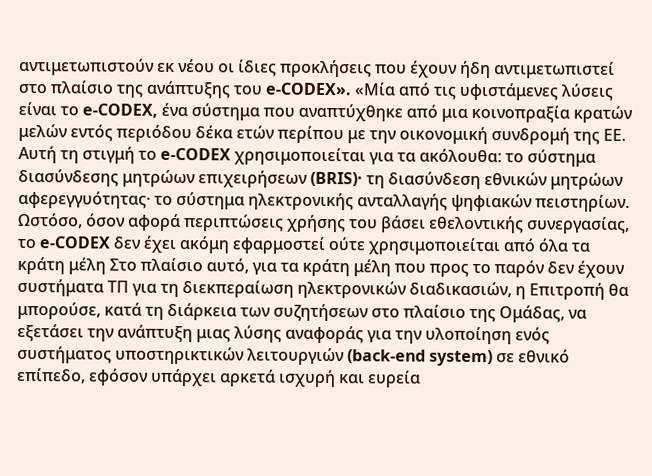αντιμετωπιστούν εκ νέου οι ίδιες προκλήσεις που έχουν ήδη αντιμετωπιστεί στο πλαίσιο της ανάπτυξης του e-CODEX». «Μία από τις υφιστάμενες λύσεις είναι το e-CODEX, ένα σύστημα που αναπτύχθηκε από μια κοινοπραξία κρατών μελών εντός περιόδου δέκα ετών περίπου με την οικονομική συνδρομή της ΕΕ. Αυτή τη στιγμή το e-CODEX χρησιμοποιείται για τα ακόλουθα: το σύστημα διασύνδεσης μητρώων επιχειρήσεων (BRIS)· τη διασύνδεση εθνικών μητρώων αφερεγγυότητας· το σύστημα ηλεκτρονικής ανταλλαγής ψηφιακών πειστηρίων. Ωστόσο, όσον αφορά περιπτώσεις χρήσης του βάσει εθελοντικής συνεργασίας, το e-CODEX δεν έχει ακόμη εφαρμοστεί ούτε χρησιμοποιείται από όλα τα κράτη μέλη Στο πλαίσιο αυτό, για τα κράτη μέλη που προς το παρόν δεν έχουν συστήματα ΤΠ για τη διεκπεραίωση ηλεκτρονικών διαδικασιών, η Επιτροπή θα μπορούσε, κατά τη διάρκεια των συζητήσεων στο πλαίσιο της Ομάδας, να εξετάσει την ανάπτυξη μιας λύσης αναφοράς για την υλοποίηση ενός συστήματος υποστηρικτικών λειτουργιών (back-end system) σε εθνικό επίπεδο, εφόσον υπάρχει αρκετά ισχυρή και ευρεία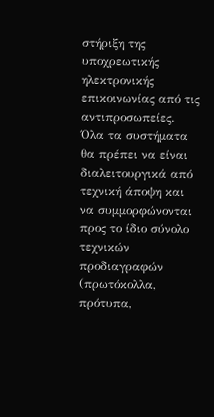στήριξη της υποχρεωτικής ηλεκτρονικής επικοινωνίας από τις αντιπροσωπείες. Όλα τα συστήματα θα πρέπει να είναι διαλειτουργικά από τεχνική άποψη και να συμμορφώνονται προς το ίδιο σύνολο τεχνικών προδιαγραφών (πρωτόκολλα, πρότυπα,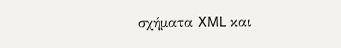σχήματα XML και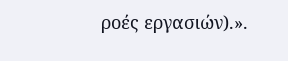ροές εργασιών).».